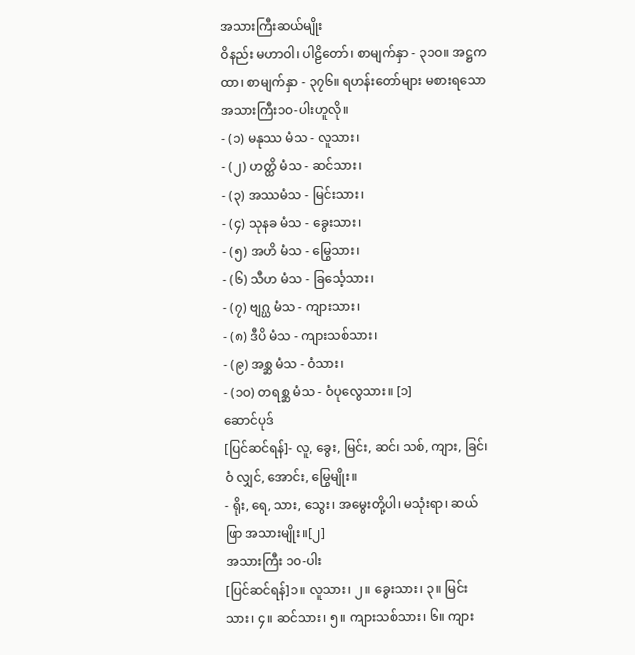အသားကြီးဆယ်မျိုး
ဝိနည်း မဟာဝါ၊ ပါဠိတော်၊ စာမျက်နှာ - ၃၁ဝ။ အဋ္ဌကထာ၊ စာမျက်နှာ - ၃၇၆။ ရဟန်းတော်များ မစားရသော အသားကြီး၁ဝ-ပါးဟူလို။
- (၁) မနုဿ မံသ - လူသား၊
- (၂) ဟတ္ထိ မံသ - ဆင်သား၊
- (၃) အဿမံသ - မြင်းသား၊
- (၄) သုနခ မံသ - ခွေးသား၊
- (၅) အဟိ မံသ - မြွေသား၊
- (၆) သီဟ မံသ - ခြင်္သေ့သား၊
- (၇) ဗျဂ္ဃ မံသ - ကျားသား၊
- (၈) ဒီပိ မံသ - ကျားသစ်သား၊
- (၉) အစ္ဆ မံသ - ဝံသား၊
- (၁ဝ) တရစ္ဆ မံသ - ဝံပုလွေသား။ [၁]
ဆောင်ပုဒ်
[ပြင်ဆင်ရန်]- လူ, ခွေး, မြင်း, ဆင်၊ သစ်, ကျား, ခြင်၊ ဝံ လျှင်, အောင်း, မြွေမျိုး။
- ရိုး, ရေ, သား, သွေး၊ အမွေးတို့ပါ၊ မသုံးရာ၊ ဆယ်ဖြာ အသားမျိုး။[၂]
အသားကြီး ၁၀-ပါး
[ပြင်ဆင်ရန်]၁။ လူသား၊ ၂။ ခွေးသား၊ ၃။ မြင်းသား၊ ၄။ ဆင်သား၊ ၅။ ကျားသစ်သား၊ ၆။ ကျား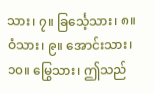သား၊ ၇။ ခြင်္သေ့သား၊ ၈။ ဝံသား၊ ၉။ အောင်းသား၊ ၁၀။ မြွေသား၊ ဤသည်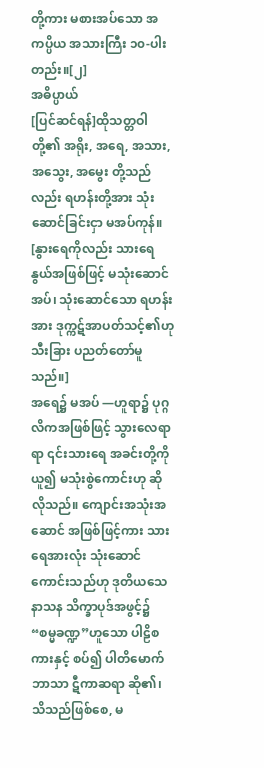တို့ကား မစားအပ်သော အကပ္ပိယ အသားကြီး ၁၀-ပါးတည်း။[၂]
အဓိပ္ပာယ်
[ပြင်ဆင်ရန်]ထိုသတ္တဝါတို့၏ အရိုး, အရေ, အသား, အသွေး, အမွေး တို့သည်လည်း ရဟန်းတို့အား သုံးဆောင်ခြင်းငှာ မအပ်ကုန်။ [နွားရေကိုလည်း သားရေနွယ်အဖြစ်ဖြင့် မသုံးဆောင်အပ်၊ သုံးဆောင်သော ရဟန်းအား ဒုက္ကဋ်အာပတ်သင့်၏ဟု သီးခြား ပညတ်တော်မူသည်။]
အရေ၌ မအပ် —ဟူရာ၌ ပုဂ္ဂလိကအဖြစ်ဖြင့် သွားလေရာရာ ၎င်းသားရေ အခင်းတို့ကို ယူ၍ မသုံးစွဲကောင်းဟု ဆိုလိုသည်။ ကျောင်းအသုံးအဆောင် အဖြစ်ဖြင့်ကား သားရေအားလုံး သုံးဆောင်ကောင်းသည်ဟု ဒုတိယသေနာသန သိက္ခာပုဒ်အဖွင့်၌ “စမ္မခဏ္ဍ”ဟူသော ပါဠိစကားနှင့် စပ်၍ ပါတိမောက်ဘာသာ ဋီကာဆရာ ဆို၏၊
သိသည်ဖြစ်စေ, မ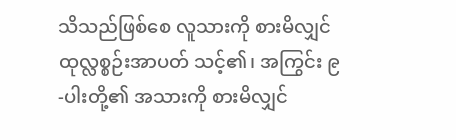သိသည်ဖြစ်စေ လူသားကို စားမိလျှင် ထုလ္လစ္စဉ်းအာပတ် သင့်၏၊ အကြွင်း ၉-ပါးတို့၏ အသားကို စားမိလျှင်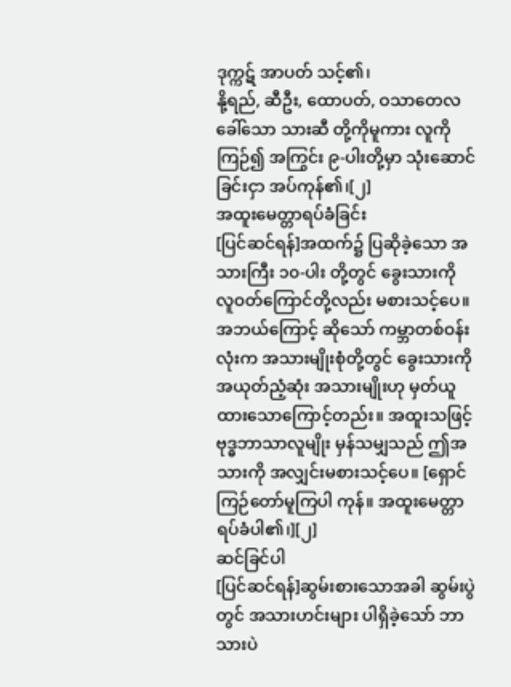ဒုက္ကဋ် အာပတ် သင့်၏၊
နို့ရည်, ဆီဦး, ထောပတ်, ဝသာတေလ ခေါ်သော သားဆီ တို့ကိုမူကား လူကို ကြဉ်၍ အကြွင်း ၉-ပါးတို့မှာ သုံးဆောင်ခြင်းငှာ အပ်ကုန်၏၊[၂]
အထူးမေတ္တာရပ်ခံခြင်း
[ပြင်ဆင်ရန်]အထက်၌ ပြဆိုခဲ့သော အသားကြီး ၁၀-ပါး တို့တွင် ခွေးသားကို လူဝတ်ကြောင်တို့လည်း မစားသင့်ပေ။ အဘယ်ကြောင့် ဆိုသော် ကမ္ဘာတစ်ဝန်းလုံးက အသားမျိုးစုံတို့တွင် ခွေးသားကို အယုတ်ညံ့ဆုံး အသားမျိုးဟု မှတ်ယူထားသောကြောင့်တည်း။ အထူးသဖြင့် ဗုဒ္ဓဘာသာလူမျိုး မှန်သမျှသည် ဤအသားကို အလျှင်းမစားသင့်ပေ။ [ရှောင်ကြဉ်တော်မူကြပါ ကုန်။ အထူးမေတ္တာရပ်ခံပါ၏၊][၂]
ဆင်ခြင်ပါ
[ပြင်ဆင်ရန်]ဆွမ်းစားသောအခါ ဆွမ်းပွဲတွင် အသားဟင်းများ ပါရှိခဲ့သော် ဘာသားပဲ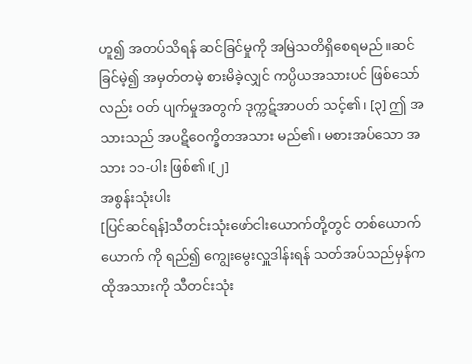ဟူ၍ အတပ်သိရန် ဆင်ခြင်မှုကို အမြဲသတိရှိစေရမည်။ဆင်ခြင်မဲ့၍ အမှတ်တမဲ့ စားမိခဲ့လျှင် ကပ္ပိယအသားပင် ဖြစ်သော်လည်း ဝတ် ပျက်မှုအတွက် ဒုက္ကဋ်အာပတ် သင့်၏၊ [၃] ဤ အသားသည် အပဋိဝေက္ခိတအသား မည်၏၊ မစားအပ်သော အသား ၁၁-ပါး ဖြစ်၏၊[၂]
အစွန်းသုံးပါး
[ပြင်ဆင်ရန်]သီတင်းသုံးဖော်ငါးယောက်တို့တွင် တစ်ယောက်ယောက် ကို ရည်၍ ကျွေးမွေးလှူဒါန်းရန် သတ်အပ်သည်မှန်က ထိုအသားကို သီတင်းသုံး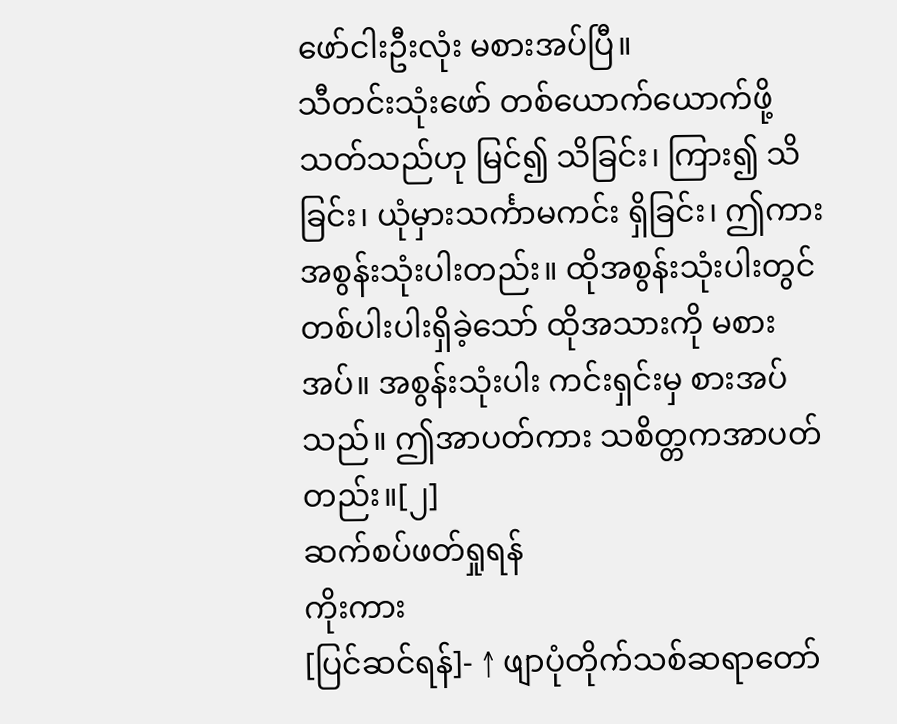ဖော်ငါးဦးလုံး မစားအပ်ပြီ။
သီတင်းသုံးဖော် တစ်ယောက်ယောက်ဖို့ သတ်သည်ဟု မြင်၍ သိခြင်း၊ ကြား၍ သိခြင်း၊ ယုံမှားသင်္ကာမကင်း ရှိခြင်း၊ ဤကား အစွန်းသုံးပါးတည်း။ ထိုအစွန်းသုံးပါးတွင် တစ်ပါးပါးရှိခဲ့သော် ထိုအသားကို မစားအပ်။ အစွန်းသုံးပါး ကင်းရှင်းမှ စားအပ်သည်။ ဤအာပတ်ကား သစိတ္တကအာပတ်တည်း။[၂]
ဆက်စပ်ဖတ်ရှုရန်
ကိုးကား
[ပြင်ဆင်ရန်]- ↑ ဖျာပုံတိုက်သစ်ဆရာတော်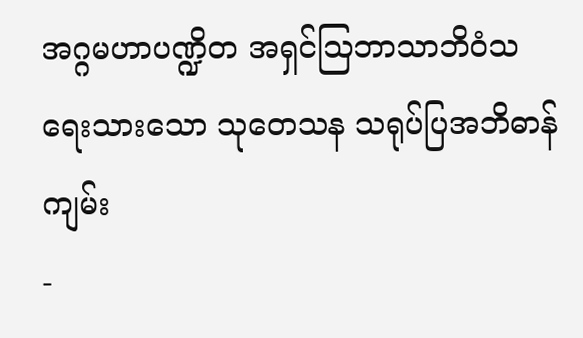အဂ္ဂမဟာပဏ္ဍိတ အရှင်ဩဘာသာဘိဝံသ ရေးသားသော သုတေသန သရုပ်ပြအဘိဓာန်ကျမ်း
-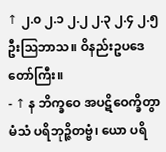↑ ၂.၀ ၂.၁ ၂.၂ ၂.၃ ၂.၄ ၂.၅ ဦးဩဘာသ။ ဝိနည်းဥပဒေတော်ကြီး။
- ↑ န ဘိက္ခဝေ အပဋိဝေက္ခိတွာ မံသံ ပရိဘုဉ္ဇိတဗ္ဗံ၊ ယော ပရိ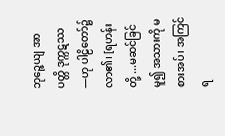ဘုဉ္ဇေယျ အာပတ္တိ ဒုက္ကဋဿ —ဟု ပါဠိတော်၌ လာ၏၊ [ရဟန်းတို့ ...မဆင်ခြင်မူ၍ အသားကို မစားအပ်၊ အကြင်ရ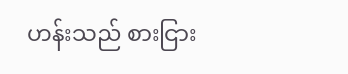ဟန်းသည် စားငြား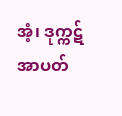အံ့၊ ဒုက္ကဋ်အာပတ်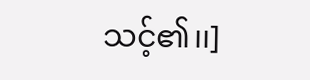သင့်၏၊၊]